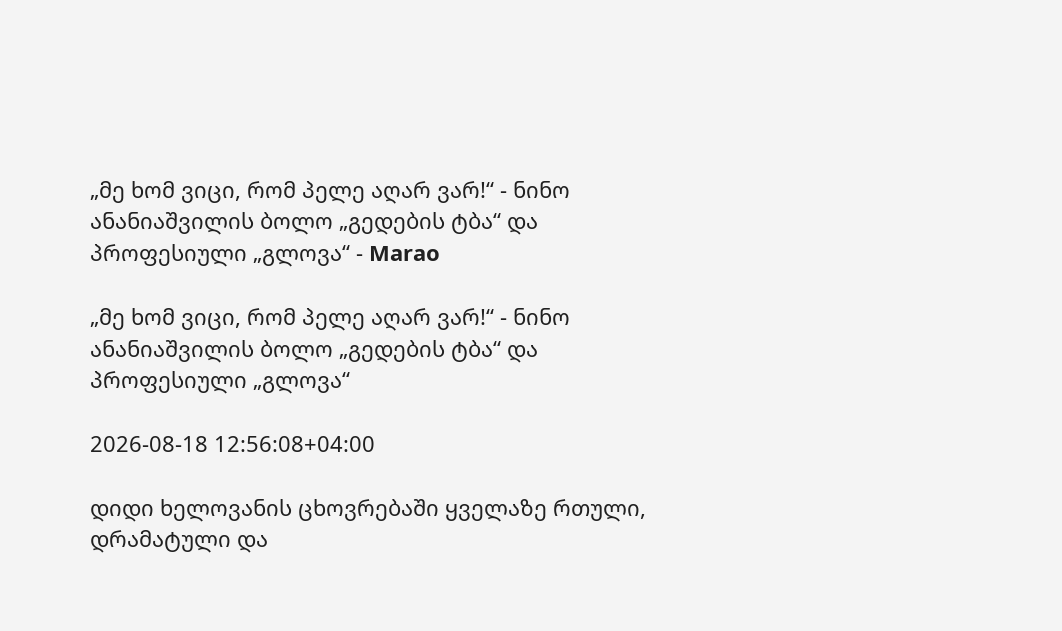„მე ხომ ვიცი, რომ პელე აღარ ვარ!“ - ნინო ანანიაშვილის ბოლო „გედების ტბა“ და პროფესიული „გლოვა“ - Marao

„მე ხომ ვიცი, რომ პელე აღარ ვარ!“ - ნინო ანანიაშვილის ბოლო „გედების ტბა“ და პროფესიული „გლოვა“

2026-08-18 12:56:08+04:00

დიდი ხელოვანის ცხოვრებაში ყველაზე რთული, დრამატული და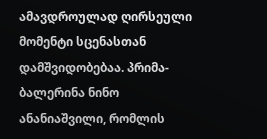ამავდროულად ღირსეული მომენტი სცენასთან დამშვიდობებაა. პრიმა-ბალერინა ნინო ანანიაშვილი, რომლის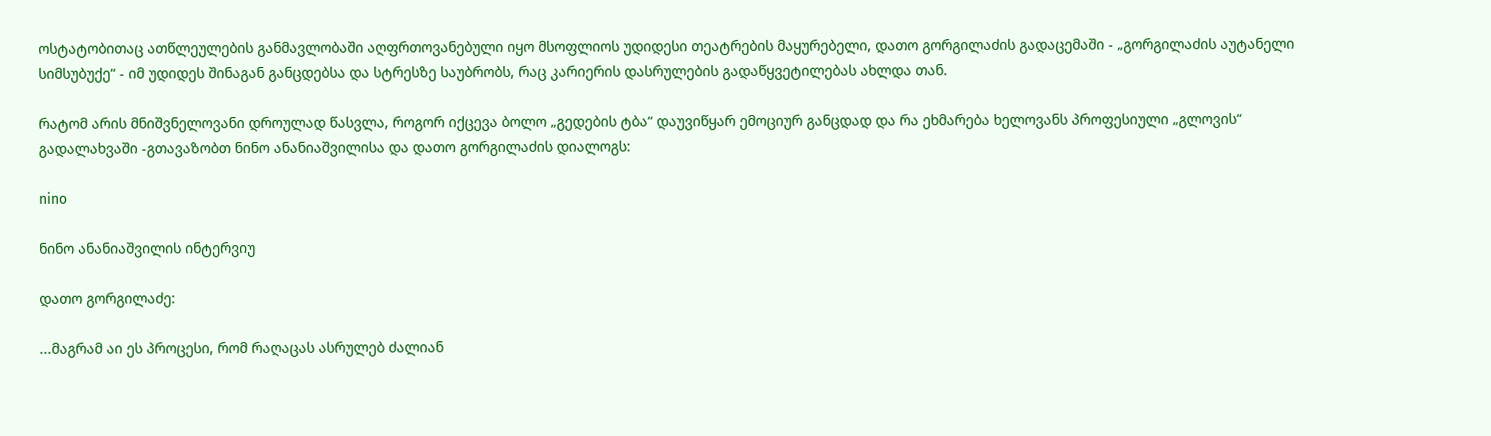ოსტატობითაც ათწლეულების განმავლობაში აღფრთოვანებული იყო მსოფლიოს უდიდესი თეატრების მაყურებელი, დათო გორგილაძის გადაცემაში - „გორგილაძის აუტანელი სიმსუბუქე“ - იმ უდიდეს შინაგან განცდებსა და სტრესზე საუბრობს, რაც კარიერის დასრულების გადაწყვეტილებას ახლდა თან.

რატომ არის მნიშვნელოვანი დროულად წასვლა, როგორ იქცევა ბოლო „გედების ტბა“ დაუვიწყარ ემოციურ განცდად და რა ეხმარება ხელოვანს პროფესიული „გლოვის“ გადალახვაში -გთავაზობთ ნინო ანანიაშვილისა და დათო გორგილაძის დიალოგს:

nino

ნინო ანანიაშვილის ინტერვიუ

დათო გორგილაძე:

...მაგრამ აი ეს პროცესი, რომ რაღაცას ასრულებ ძალიან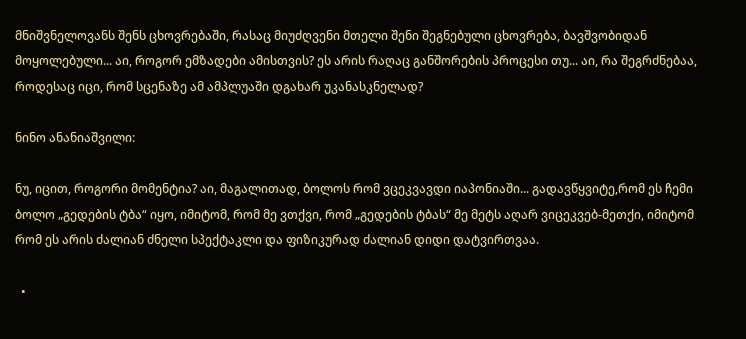მნიშვნელოვანს შენს ცხოვრებაში, რასაც მიუძღვენი მთელი შენი შეგნებული ცხოვრება, ბავშვობიდან მოყოლებული... აი, როგორ ემზადები ამისთვის? ეს არის რაღაც განშორების პროცესი თუ... აი, რა შეგრძნებაა, როდესაც იცი, რომ სცენაზე ამ ამპლუაში დგახარ უკანასკნელად?

ნინო ანანიაშვილი:

ნუ, იცით, როგორი მომენტია? აი, მაგალითად, ბოლოს რომ ვცეკვავდი იაპონიაში... გადავწყვიტე,რომ ეს ჩემი ბოლო „გედების ტბა“ იყო, იმიტომ, რომ მე ვთქვი, რომ „გედების ტბას“ მე მეტს აღარ ვიცეკვებ-მეთქი, იმიტომ რომ ეს არის ძალიან ძნელი სპექტაკლი და ფიზიკურად ძალიან დიდი დატვირთვაა.

  •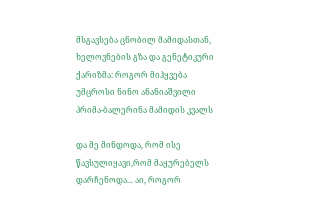მსგავსება ცნობილ მამიდასთან, ხელოვნების გზა და გენეტიკური ქარიზმა: როგორ მიჰყვება უმცროსი ნინო ანანიაშვილი პრიმა-ბალერინა მამიდის კვალს

და მე მინდოდა, რომ ისე წავსულიყავი,რომ მაყურებელს დარჩენოდა... აი, როგორ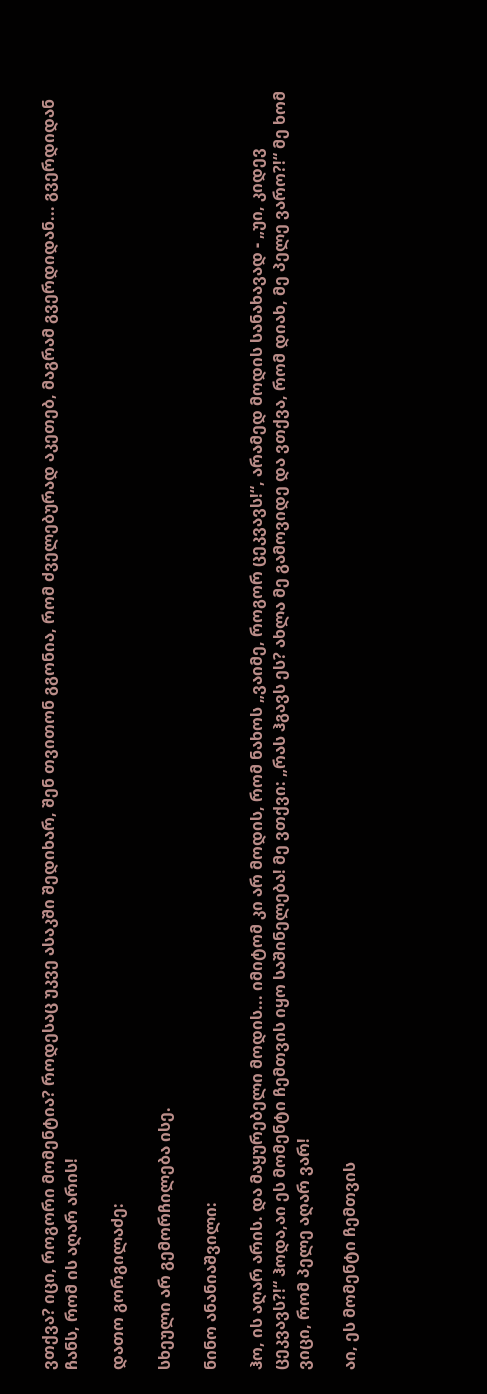ვთქვა? იცი, როგორი მომენტია? როდესაც უკვე ასაკში შედიხარ, შენ თვითონ გგონია, რომ ძველებურად აკეთებ, მაგრამ გვერდიდან... გვერდიდან ჩანს, რომ ის აღარ არის!

დათო გორგილაძე:

სხეული არ გემორჩილება ისე.

ნინო ანანიაშვილი:

ჰო, ის აღარ არის. და მაყურებელი მოდის... იმიტომ კი არ მოდის, რომ ნახოს „ვაიმე, როგორ ცეკვავს!“, არამედ მოდის სანახავად - „უი, კიდევ ცეკვავს?!“ ჰოდა,აი ეს მომენტი ჩემთვის იყო საშინელება! მე ვთქვი: „რას ჰგავს ეს? ახლა მე გამოვიდე და ვთქვა, რომ დიახ, მე პელე ვარო?!“ მე ხომ ვიცი, რომ პელე აღარ ვარ!

აი, ეს მომენტი ჩემთვის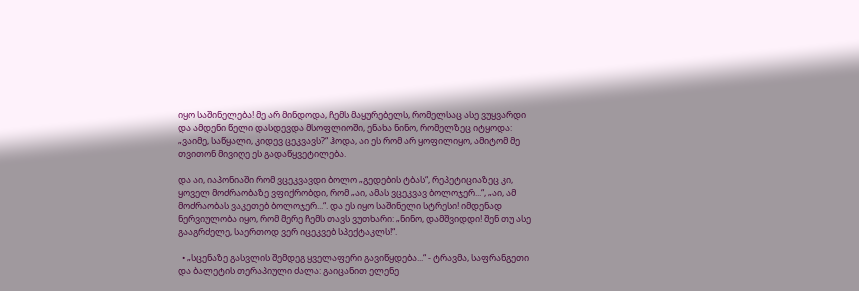იყო საშინელება! მე არ მინდოდა, ჩემს მაყურებელს, რომელსაც ასე ვუყვარდი და ამდენი წელი დასდევდა მსოფლიოში, ენახა ნინო, რომელზეც იტყოდა: „ვაიმე, საწყალი, კიდევ ცეკვავს?“ ჰოდა, აი ეს რომ არ ყოფილიყო, ამიტომ მე თვითონ მივიღე ეს გადაწყვეტილება.

და აი, იაპონიაში რომ ვცეკვავდი ბოლო „გედების ტბას“, რეპეტიციაზეც კი, ყოველ მოძრაობაზე ვფიქრობდი, რომ „აი, ამას ვცეკვავ ბოლოჯერ...“, „აი, ამ მოძრაობას ვაკეთებ ბოლოჯერ...“. და ეს იყო საშინელი სტრესი! იმდენად ნერვიულობა იყო, რომ მერე ჩემს თავს ვუთხარი: „ნინო, დამშვიდდი! შენ თუ ასე გააგრძელე, საერთოდ ვერ იცეკვებ სპექტაკლს!“.

  • „სცენაზე გასვლის შემდეგ ყველაფერი გავიწყდება...“ - ტრავმა, საფრანგეთი და ბალეტის თერაპიული ძალა: გაიცანით ელენე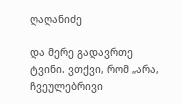ღაღანიძე

და მერე გადავრთე ტვინი. ვთქვი, რომ „არა, ჩვეულებრივი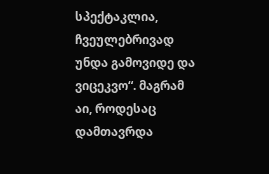სპექტაკლია, ჩვეულებრივად უნდა გამოვიდე და ვიცეკვო“. მაგრამ აი, როდესაც დამთავრდა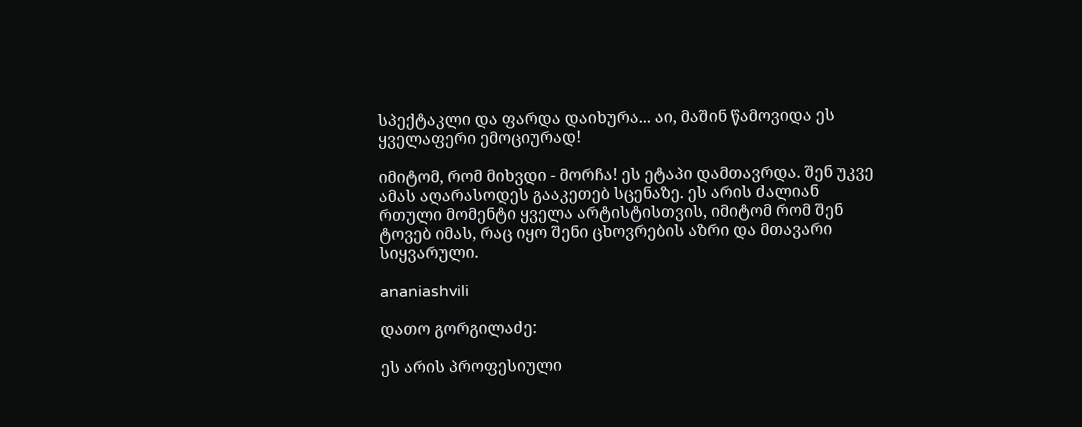სპექტაკლი და ფარდა დაიხურა... აი, მაშინ წამოვიდა ეს ყველაფერი ემოციურად!

იმიტომ, რომ მიხვდი - მორჩა! ეს ეტაპი დამთავრდა. შენ უკვე ამას აღარასოდეს გააკეთებ სცენაზე. ეს არის ძალიან რთული მომენტი ყველა არტისტისთვის, იმიტომ რომ შენ ტოვებ იმას, რაც იყო შენი ცხოვრების აზრი და მთავარი სიყვარული.

ananiashvili

დათო გორგილაძე:

ეს არის პროფესიული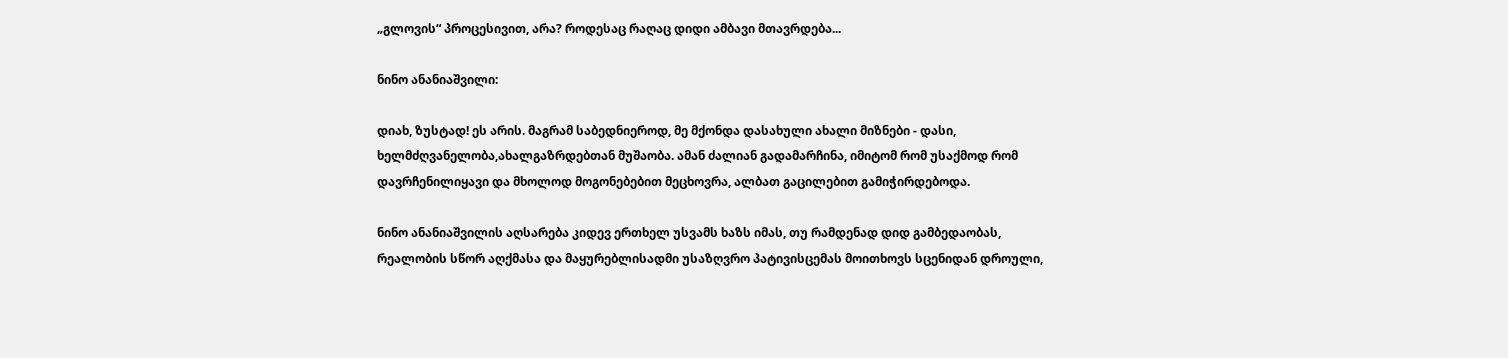„გლოვის“ პროცესივით, არა? როდესაც რაღაც დიდი ამბავი მთავრდება...

ნინო ანანიაშვილი:

დიახ, ზუსტად! ეს არის. მაგრამ საბედნიეროდ, მე მქონდა დასახული ახალი მიზნები - დასი, ხელმძღვანელობა,ახალგაზრდებთან მუშაობა. ამან ძალიან გადამარჩინა, იმიტომ რომ უსაქმოდ რომ დავრჩენილიყავი და მხოლოდ მოგონებებით მეცხოვრა, ალბათ გაცილებით გამიჭირდებოდა.

ნინო ანანიაშვილის აღსარება კიდევ ერთხელ უსვამს ხაზს იმას, თუ რამდენად დიდ გამბედაობას, რეალობის სწორ აღქმასა და მაყურებლისადმი უსაზღვრო პატივისცემას მოითხოვს სცენიდან დროული,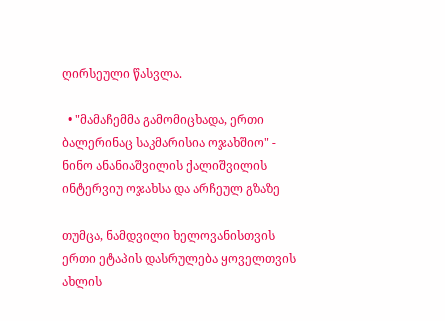ღირსეული წასვლა.

  • "მამაჩემმა გამომიცხადა, ერთი ბალერინაც საკმარისია ოჯახშიო" - ნინო ანანიაშვილის ქალიშვილის ინტერვიუ ოჯახსა და არჩეულ გზაზე

თუმცა, ნამდვილი ხელოვანისთვის ერთი ეტაპის დასრულება ყოველთვის ახლის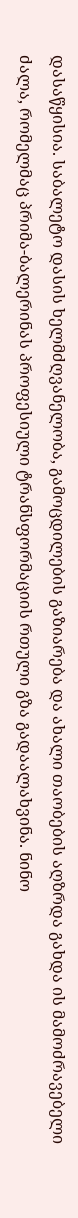დასაწყისია. საბალეტო დასის ხელმძღვანელობა, გამოცდილების გაზიარება და ახალი თაობების აღზრდა გახდა ის მამოძრავებელი ძალა, რომელმაც პრიმა-ბალერინას პროფესიული ტრანსფორმაციის რთული გზა გადაალახვინა. ნინო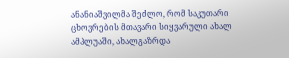ანანიაშვილმა შეძლო, რომ საკუთარი ცხოვრების მთავარი სიყვარული ახალ ამპლუაში, ახალგაზრდა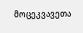მოცეკვავეთა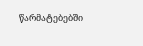წარმატებებში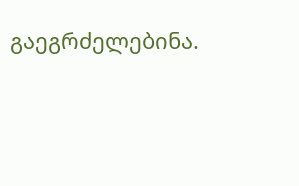გაეგრძელებინა.